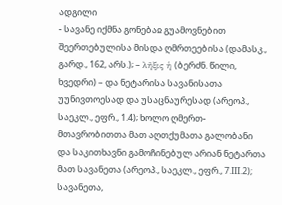ადგილი
- სავანე იქმნა გონებაჲ გუამოვნებით შეერთებულისა მისდა ღმრთეებისა (დამასკ., გარდ., 162, არს.); – λῆξις ἡ (ბერძნ. წილი, ხვედრი) – და ნეტარისა სავანისათა უუნივთოესად და უსაცნაურესად (არეოპ., საეკლ., ეფრ., 1.4); ხოლო ღმერთ-მთავრობითთა მათ აღთქუმათა გალობანი და საკითხავნი გამოჩინებულ არიან ნეტართა მათ სავანეთა (არეოპ., საეკლ., ეფრ., 7.III.2); სავანეთა,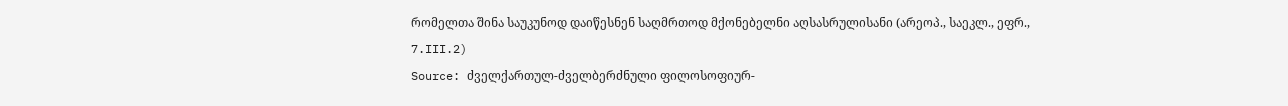რომელთა შინა საუკუნოდ დაიწესნენ საღმრთოდ მქონებელნი აღსასრულისანი (არეოპ., საეკლ., ეფრ., 7.III.2)
Source: ძველქართულ-ძველბერძნული ფილოსოფიურ-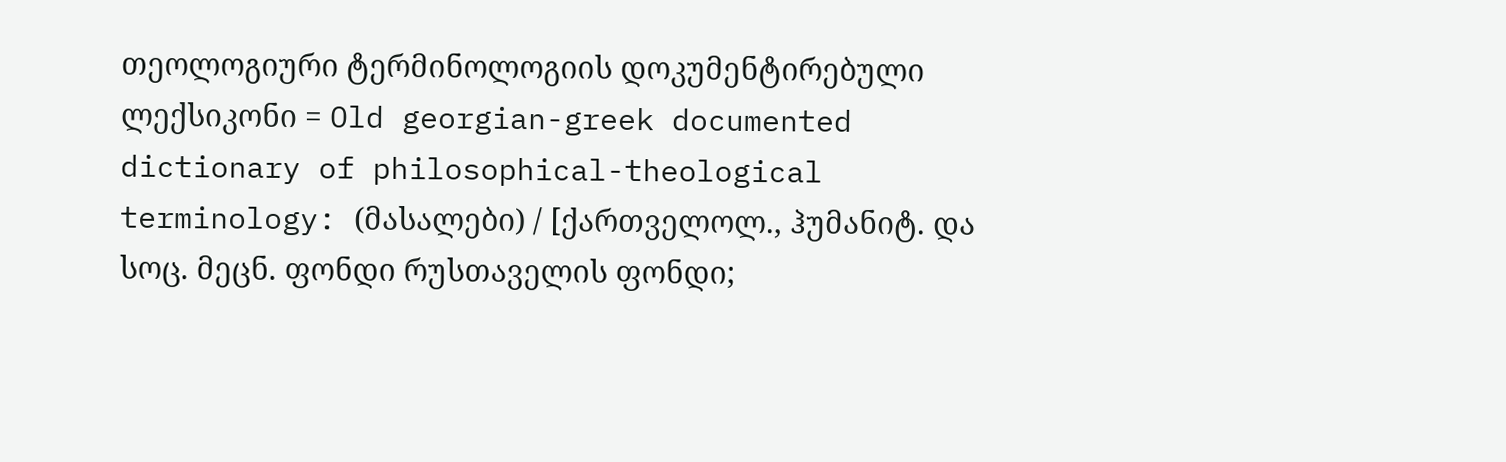თეოლოგიური ტერმინოლოგიის დოკუმენტირებული ლექსიკონი = Old georgian-greek documented dictionary of philosophical-theological terminology: (მასალები) / [ქართველოლ., ჰუმანიტ. და სოც. მეცნ. ფონდი რუსთაველის ფონდი;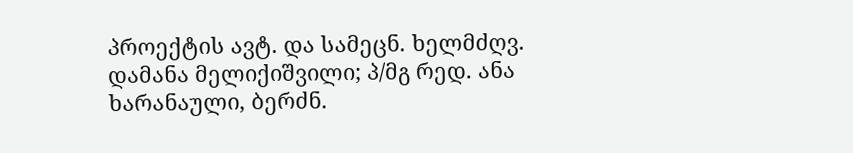პროექტის ავტ. და სამეცნ. ხელმძღვ. დამანა მელიქიშვილი; პ/მგ რედ. ანა ხარანაული, ბერძნ.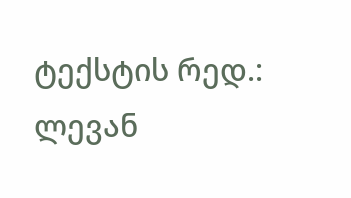ტექსტის რედ.: ლევან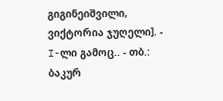გიგინეიშვილი, ვიქტორია ჯუღელი]. - I-ლი გამოც.. - თბ.: ბაკურ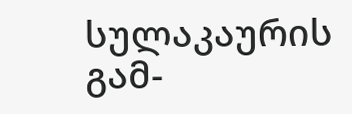სულაკაურის გამ-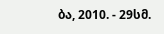ბა, 2010. - 29სმ.